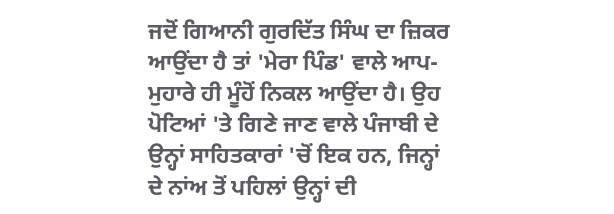ਜਦੋਂ ਗਿਆਨੀ ਗੁਰਦਿੱਤ ਸਿੰਘ ਦਾ ਜ਼ਿਕਰ ਆਉਂਦਾ ਹੈ ਤਾਂ 'ਮੇਰਾ ਪਿੰਡ' ਵਾਲੇ ਆਪ-ਮੁਹਾਰੇ ਹੀ ਮੂੰਹੋਂ ਨਿਕਲ ਆਉਂਦਾ ਹੈ। ਉਹ ਪੋਟਿਆਂ 'ਤੇ ਗਿਣੇ ਜਾਣ ਵਾਲੇ ਪੰਜਾਬੀ ਦੇ ਉਨ੍ਹਾਂ ਸਾਹਿਤਕਾਰਾਂ 'ਚੋਂ ਇਕ ਹਨ, ਜਿਨ੍ਹਾਂ ਦੇ ਨਾਂਅ ਤੋਂ ਪਹਿਲਾਂ ਉਨ੍ਹਾਂ ਦੀ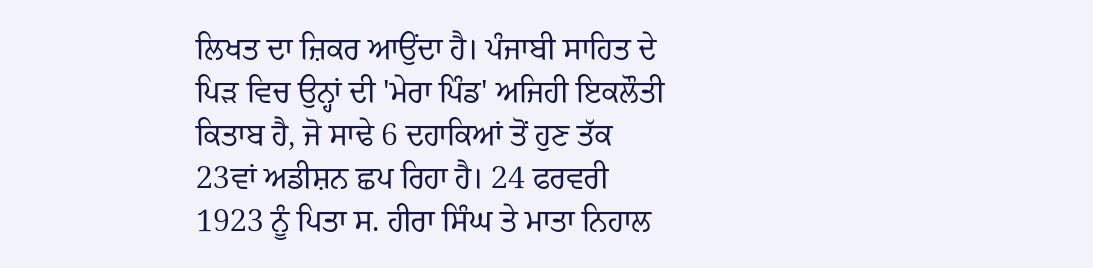ਲਿਖਤ ਦਾ ਜ਼ਿਕਰ ਆਉਂਦਾ ਹੈ। ਪੰਜਾਬੀ ਸਾਹਿਤ ਦੇ ਪਿੜ ਵਿਚ ਉਨ੍ਹਾਂ ਦੀ 'ਮੇਰਾ ਪਿੰਡ' ਅਜਿਹੀ ਇਕਲੌਤੀ ਕਿਤਾਬ ਹੈ, ਜੋ ਸਾਢੇ 6 ਦਹਾਕਿਆਂ ਤੋਂ ਹੁਣ ਤੱਕ 23ਵਾਂ ਅਡੀਸ਼ਨ ਛਪ ਰਿਹਾ ਹੈ। 24 ਫਰਵਰੀ 1923 ਨੂੰ ਪਿਤਾ ਸ. ਹੀਰਾ ਸਿੰਘ ਤੇ ਮਾਤਾ ਨਿਹਾਲ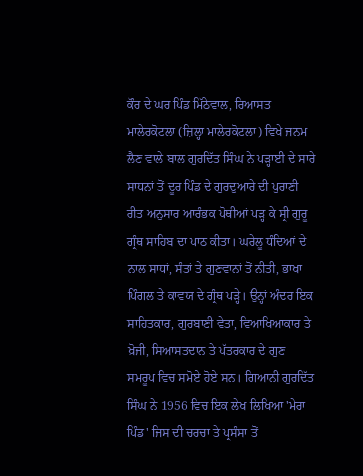ਕੌਰ ਦੇ ਘਰ ਪਿੰਡ ਮਿੱਠੇਵਾਲ, ਰਿਆਸਤ ਮਾਲੇਰਕੋਟਲਾ (ਜ਼ਿਲ੍ਹਾ ਮਾਲੇਰਕੋਟਲਾ) ਵਿਖੇ ਜਨਮ ਲੈਣ ਵਾਲੇ ਬਾਲ ਗੁਰਦਿੱਤ ਸਿੰਘ ਨੇ ਪੜ੍ਹਾਈ ਦੇ ਸਾਰੇ ਸਾਧਨਾਂ ਤੋਂ ਦੂਰ ਪਿੰਡ ਦੇ ਗੁਰਦੁਆਰੇ ਦੀ ਪੁਰਾਣੀ ਰੀਤ ਅਨੁਸਾਰ ਆਰੰਭਕ ਪੋਥੀਆਂ ਪੜ੍ਹ ਕੇ ਸ੍ਰੀ ਗੁਰੂ ਗ੍ਰੰਥ ਸਾਹਿਬ ਦਾ ਪਾਠ ਕੀਤਾ। ਘਰੇਲੂ ਧੰਦਿਆਂ ਦੇ ਨਾਲ ਸਾਧਾਂ, ਸੰਤਾਂ ਤੇ ਗੁਣਵਾਨਾਂ ਤੋਂ ਨੀਤੀ, ਭਾਖਾ ਪਿੰਗਲ ਤੇ ਕਾਵਯ ਦੇ ਗ੍ਰੰਥ ਪੜ੍ਹੇ। ਉਨ੍ਹਾਂ ਅੰਦਰ ਇਕ ਸਾਹਿਤਕਾਰ, ਗੁਰਬਾਣੀ ਵੇਤਾ, ਵਿਆਖਿਆਕਾਰ ਤੇ ਖ਼ੋਜੀ, ਸਿਆਸਤਦਾਨ ਤੇ ਪੱਤਰਕਾਰ ਦੇ ਗੁਣ ਸਮਰੂਪ ਵਿਚ ਸਮੋਏ ਹੋਏ ਸਨ। ਗਿਆਨੀ ਗੁਰਦਿੱਤ ਸਿੰਘ ਨੇ 1956 ਵਿਚ ਇਕ ਲੇਖ ਲਿਖਿਆ 'ਮੇਰਾ ਪਿੰਡ' ਜਿਸ ਦੀ ਚਰਚਾ ਤੇ ਪ੍ਰਸੰਸਾ ਤੋਂ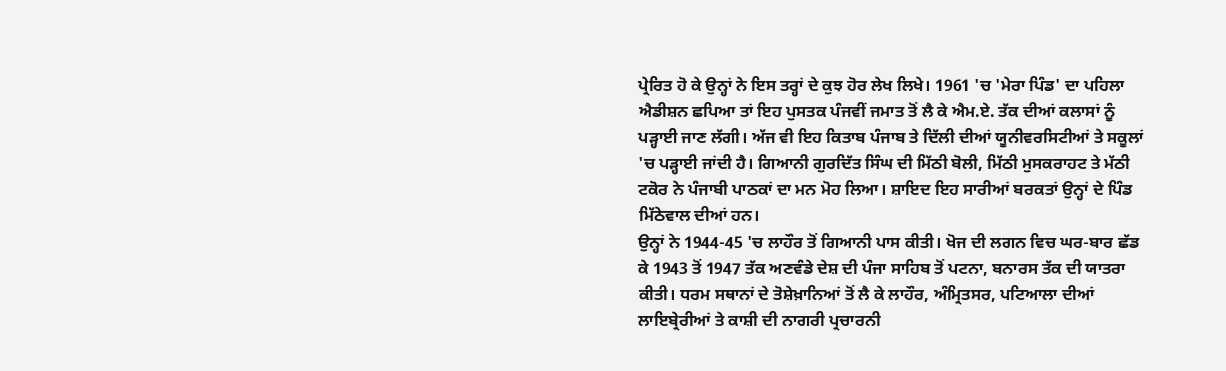ਪ੍ਰੇਰਿਤ ਹੋ ਕੇ ਉਨ੍ਹਾਂ ਨੇ ਇਸ ਤਰ੍ਹਾਂ ਦੇ ਕੁਝ ਹੋਰ ਲੇਖ ਲਿਖੇ। 1961 'ਚ 'ਮੇਰਾ ਪਿੰਡ' ਦਾ ਪਹਿਲਾ ਐਡੀਸ਼ਨ ਛਪਿਆ ਤਾਂ ਇਹ ਪੁਸਤਕ ਪੰਜਵੀਂ ਜਮਾਤ ਤੋਂ ਲੈ ਕੇ ਐਮ.ਏ. ਤੱਕ ਦੀਆਂ ਕਲਾਸਾਂ ਨੂੰ ਪੜ੍ਹਾਈ ਜਾਣ ਲੱਗੀ। ਅੱਜ ਵੀ ਇਹ ਕਿਤਾਬ ਪੰਜਾਬ ਤੇ ਦਿੱਲੀ ਦੀਆਂ ਯੂਨੀਵਰਸਿਟੀਆਂ ਤੇ ਸਕੂਲਾਂ 'ਚ ਪੜ੍ਹਾਈ ਜਾਂਦੀ ਹੈ। ਗਿਆਨੀ ਗੁਰਦਿੱਤ ਸਿੰਘ ਦੀ ਮਿੱਠੀ ਬੋਲੀ, ਮਿੱਠੀ ਮੁਸਕਰਾਹਟ ਤੇ ਮੱਠੀ ਟਕੋਰ ਨੇ ਪੰਜਾਬੀ ਪਾਠਕਾਂ ਦਾ ਮਨ ਮੋਹ ਲਿਆ। ਸ਼ਾਇਦ ਇਹ ਸਾਰੀਆਂ ਬਰਕਤਾਂ ਉਨ੍ਹਾਂ ਦੇ ਪਿੰਡ ਮਿੱਠੇਵਾਲ ਦੀਆਂ ਹਨ।
ਉਨ੍ਹਾਂ ਨੇ 1944-45 'ਚ ਲਾਹੌਰ ਤੋਂ ਗਿਆਨੀ ਪਾਸ ਕੀਤੀ। ਖੋਜ ਦੀ ਲਗਨ ਵਿਚ ਘਰ-ਬਾਰ ਛੱਡ ਕੇ 1943 ਤੋਂ 1947 ਤੱਕ ਅਣਵੰਡੇ ਦੇਸ਼ ਦੀ ਪੰਜਾ ਸਾਹਿਬ ਤੋਂ ਪਟਨਾ, ਬਨਾਰਸ ਤੱਕ ਦੀ ਯਾਤਰਾ ਕੀਤੀ। ਧਰਮ ਸਥਾਨਾਂ ਦੇ ਤੋਸ਼ੇਖ਼ਾਨਿਆਂ ਤੋਂ ਲੈ ਕੇ ਲਾਹੌਰ, ਅੰਮ੍ਰਿਤਸਰ, ਪਟਿਆਲਾ ਦੀਆਂ ਲਾਇਬ੍ਰੇਰੀਆਂ ਤੇ ਕਾਸ਼ੀ ਦੀ ਨਾਗਰੀ ਪ੍ਰਚਾਰਨੀ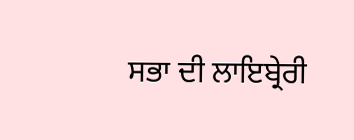ਸਭਾ ਦੀ ਲਾਇਬ੍ਰੇਰੀ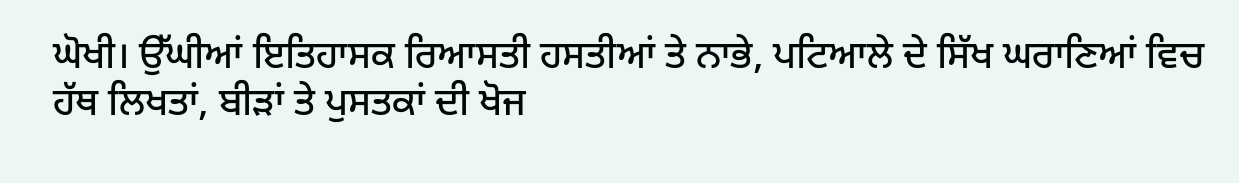ਘੋਖੀ। ਉੱਘੀਆਂ ਇਤਿਹਾਸਕ ਰਿਆਸਤੀ ਹਸਤੀਆਂ ਤੇ ਨਾਭੇ, ਪਟਿਆਲੇ ਦੇ ਸਿੱਖ ਘਰਾਣਿਆਂ ਵਿਚ ਹੱਥ ਲਿਖਤਾਂ, ਬੀੜਾਂ ਤੇ ਪੁਸਤਕਾਂ ਦੀ ਖੋਜ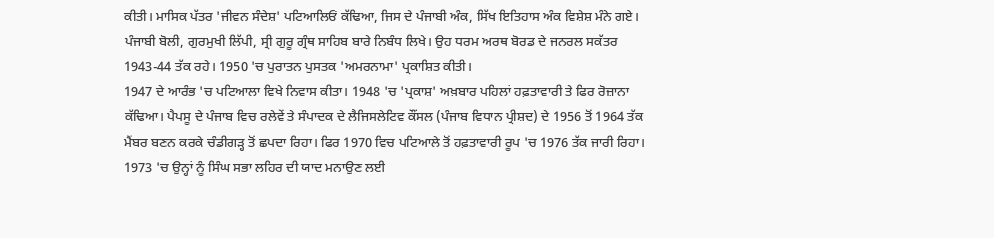ਕੀਤੀ। ਮਾਸਿਕ ਪੱਤਰ 'ਜੀਵਨ ਸੰਦੇਸ਼' ਪਟਿਆਲਿਓਂ ਕੱਢਿਆ, ਜਿਸ ਦੇ ਪੰਜਾਬੀ ਅੰਕ, ਸਿੱਖ ਇਤਿਹਾਸ ਅੰਕ ਵਿਸ਼ੇਸ਼ ਮੰਨੇ ਗਏ। ਪੰਜਾਬੀ ਬੋਲੀ, ਗੁਰਮੁਖੀ ਲਿੱਪੀ, ਸ੍ਰੀ ਗੁਰੂ ਗ੍ਰੰਥ ਸਾਹਿਬ ਬਾਰੇ ਨਿਬੰਧ ਲਿਖੇ। ਉਹ ਧਰਮ ਅਰਥ ਬੋਰਡ ਦੇ ਜਨਰਲ ਸਕੱਤਰ 1943-44 ਤੱਕ ਰਹੇ। 1950 'ਚ ਪੁਰਾਤਨ ਪੁਸਤਕ 'ਅਮਰਨਾਮਾ' ਪ੍ਰਕਾਸ਼ਿਤ ਕੀਤੀ।
1947 ਦੇ ਆਰੰਭ 'ਚ ਪਟਿਆਲਾ ਵਿਖੇ ਨਿਵਾਸ ਕੀਤਾ। 1948 'ਚ 'ਪ੍ਰਕਾਸ਼' ਅਖ਼ਬਾਰ ਪਹਿਲਾਂ ਹਫ਼ਤਾਵਾਰੀ ਤੇ ਫਿਰ ਰੋਜ਼ਾਨਾ ਕੱਢਿਆ। ਪੈਪਸੂ ਦੇ ਪੰਜਾਬ ਵਿਚ ਰਲੇਵੇਂ ਤੇ ਸੰਪਾਦਕ ਦੇ ਲੈਜਿਸਲੇਟਿਵ ਕੌਂਸਲ (ਪੰਜਾਬ ਵਿਧਾਨ ਪ੍ਰੀਸ਼ਦ) ਦੇ 1956 ਤੋਂ 1964 ਤੱਕ ਮੈਂਬਰ ਬਣਨ ਕਰਕੇ ਚੰਡੀਗੜ੍ਹ ਤੋਂ ਛਪਦਾ ਰਿਹਾ। ਫਿਰ 1970 ਵਿਚ ਪਟਿਆਲੇ ਤੋਂ ਹਫ਼ਤਾਵਾਰੀ ਰੂਪ 'ਚ 1976 ਤੱਕ ਜਾਰੀ ਰਿਹਾ। 1973 'ਚ ਉਨ੍ਹਾਂ ਨੂੰ ਸਿੰਘ ਸਭਾ ਲਹਿਰ ਦੀ ਯਾਦ ਮਨਾਉਣ ਲਈ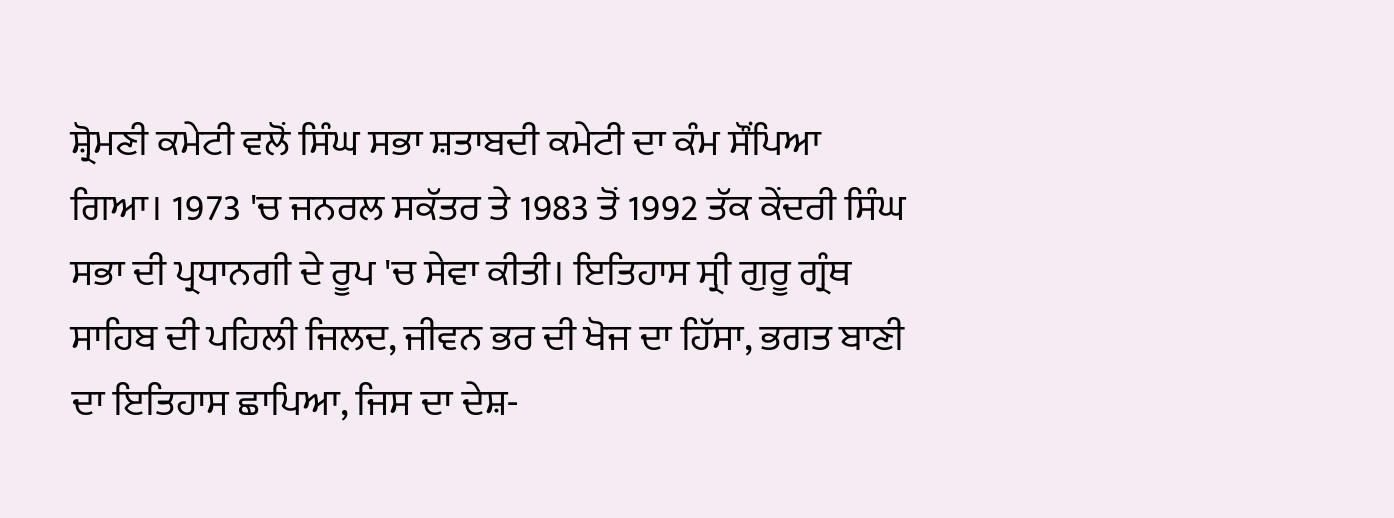ਸ਼੍ਰੋਮਣੀ ਕਮੇਟੀ ਵਲੋਂ ਸਿੰਘ ਸਭਾ ਸ਼ਤਾਬਦੀ ਕਮੇਟੀ ਦਾ ਕੰਮ ਸੌਂਪਿਆ ਗਿਆ। 1973 'ਚ ਜਨਰਲ ਸਕੱਤਰ ਤੇ 1983 ਤੋਂ 1992 ਤੱਕ ਕੇਂਦਰੀ ਸਿੰਘ ਸਭਾ ਦੀ ਪ੍ਰਧਾਨਗੀ ਦੇ ਰੂਪ 'ਚ ਸੇਵਾ ਕੀਤੀ। ਇਤਿਹਾਸ ਸ੍ਰੀ ਗੁਰੂ ਗ੍ਰੰਥ ਸਾਹਿਬ ਦੀ ਪਹਿਲੀ ਜਿਲਦ, ਜੀਵਨ ਭਰ ਦੀ ਖੋਜ ਦਾ ਹਿੱਸਾ, ਭਗਤ ਬਾਣੀ ਦਾ ਇਤਿਹਾਸ ਛਾਪਿਆ, ਜਿਸ ਦਾ ਦੇਸ਼-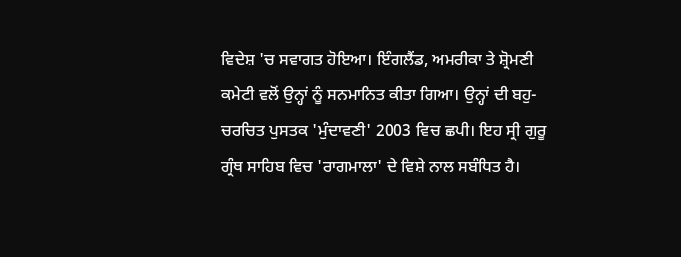ਵਿਦੇਸ਼ 'ਚ ਸਵਾਗਤ ਹੋਇਆ। ਇੰਗਲੈਂਡ, ਅਮਰੀਕਾ ਤੇ ਸ਼੍ਰੋਮਣੀ ਕਮੇਟੀ ਵਲੋਂ ਉਨ੍ਹਾਂ ਨੂੰ ਸਨਮਾਨਿਤ ਕੀਤਾ ਗਿਆ। ਉਨ੍ਹਾਂ ਦੀ ਬਹੁ-ਚਰਚਿਤ ਪੁਸਤਕ 'ਮੁੰਦਾਵਣੀ' 2003 ਵਿਚ ਛਪੀ। ਇਹ ਸ੍ਰੀ ਗੁਰੂ ਗ੍ਰੰਥ ਸਾਹਿਬ ਵਿਚ 'ਰਾਗਮਾਲਾ' ਦੇ ਵਿਸ਼ੇ ਨਾਲ ਸਬੰਧਿਤ ਹੈ।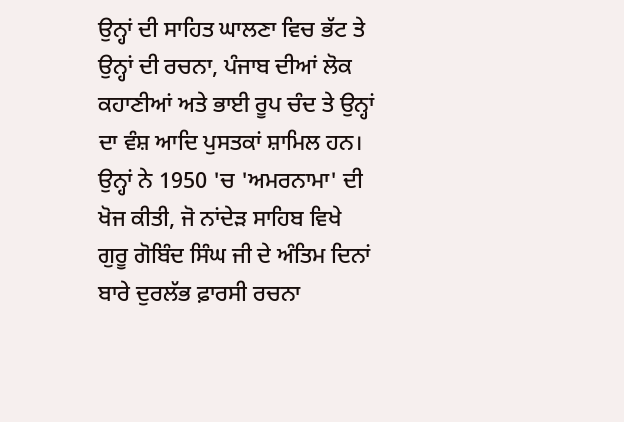ਉਨ੍ਹਾਂ ਦੀ ਸਾਹਿਤ ਘਾਲਣਾ ਵਿਚ ਭੱਟ ਤੇ ਉਨ੍ਹਾਂ ਦੀ ਰਚਨਾ, ਪੰਜਾਬ ਦੀਆਂ ਲੋਕ ਕਹਾਣੀਆਂ ਅਤੇ ਭਾਈ ਰੂਪ ਚੰਦ ਤੇ ਉਨ੍ਹਾਂ ਦਾ ਵੰਸ਼ ਆਦਿ ਪੁਸਤਕਾਂ ਸ਼ਾਮਿਲ ਹਨ। ਉਨ੍ਹਾਂ ਨੇ 1950 'ਚ 'ਅਮਰਨਾਮਾ' ਦੀ ਖੋਜ ਕੀਤੀ, ਜੋ ਨਾਂਦੇੜ ਸਾਹਿਬ ਵਿਖੇ ਗੁਰੂ ਗੋਬਿੰਦ ਸਿੰਘ ਜੀ ਦੇ ਅੰਤਿਮ ਦਿਨਾਂ ਬਾਰੇ ਦੁਰਲੱਭ ਫ਼ਾਰਸੀ ਰਚਨਾ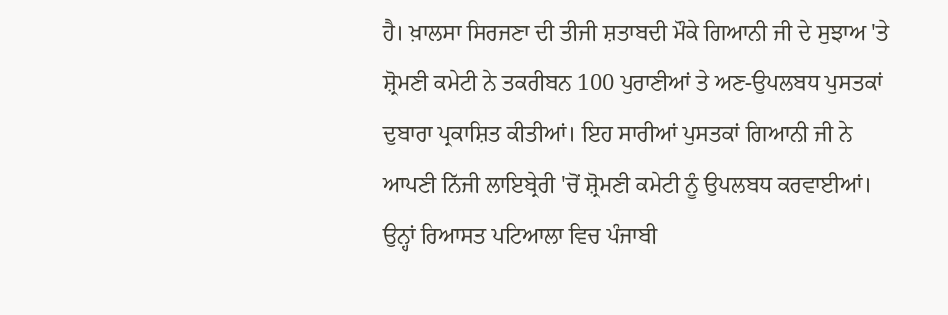ਹੈ। ਖ਼ਾਲਸਾ ਸਿਰਜਣਾ ਦੀ ਤੀਜੀ ਸ਼ਤਾਬਦੀ ਮੌਕੇ ਗਿਆਨੀ ਜੀ ਦੇ ਸੁਝਾਅ 'ਤੇ ਸ਼੍ਰੋਮਣੀ ਕਮੇਟੀ ਨੇ ਤਕਰੀਬਨ 100 ਪੁਰਾਣੀਆਂ ਤੇ ਅਣ-ਉਪਲਬਧ ਪੁਸਤਕਾਂ ਦੁਬਾਰਾ ਪ੍ਰਕਾਸ਼ਿਤ ਕੀਤੀਆਂ। ਇਹ ਸਾਰੀਆਂ ਪੁਸਤਕਾਂ ਗਿਆਨੀ ਜੀ ਨੇ ਆਪਣੀ ਨਿੱਜੀ ਲਾਇਬ੍ਰੇਰੀ 'ਚੋਂ ਸ਼੍ਰੋਮਣੀ ਕਮੇਟੀ ਨੂੰ ਉਪਲਬਧ ਕਰਵਾਈਆਂ। ਉਨ੍ਹਾਂ ਰਿਆਸਤ ਪਟਿਆਲਾ ਵਿਚ ਪੰਜਾਬੀ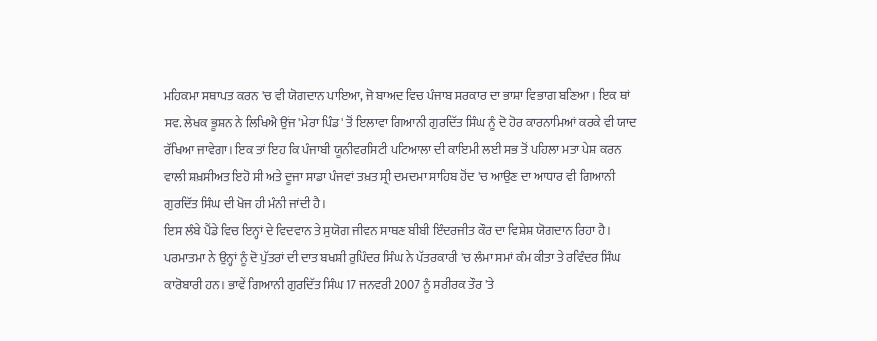ਮਹਿਕਮਾ ਸਥਾਪਤ ਕਰਨ 'ਚ ਵੀ ਯੋਗਦਾਨ ਪਾਇਆ, ਜੋ ਬਾਅਦ ਵਿਚ ਪੰਜਾਬ ਸਰਕਾਰ ਦਾ ਭਾਸ਼ਾ ਵਿਭਾਗ ਬਣਿਆ। ਇਕ ਥਾਂ ਸਵ. ਲੇਖਕ ਭੂਸ਼ਨ ਨੇ ਲਿਖਿਐ ਉਂਜ 'ਮੇਰਾ ਪਿੰਡ' ਤੋਂ ਇਲਾਵਾ ਗਿਆਨੀ ਗੁਰਦਿੱਤ ਸਿੰਘ ਨੂੰ ਦੋ ਹੋਰ ਕਾਰਨਾਮਿਆਂ ਕਰਕੇ ਵੀ ਯਾਦ ਰੱਖਿਆ ਜਾਵੇਗਾ। ਇਕ ਤਾਂ ਇਹ ਕਿ ਪੰਜਾਬੀ ਯੂਨੀਵਰਸਿਟੀ ਪਟਿਆਲਾ ਦੀ ਕਾਇਮੀ ਲਈ ਸਭ ਤੋਂ ਪਹਿਲਾ ਮਤਾ ਪੇਸ਼ ਕਰਨ ਵਾਲੀ ਸ਼ਖ਼ਸੀਅਤ ਇਹੋ ਸੀ ਅਤੇ ਦੂਜਾ ਸਾਡਾ ਪੰਜਵਾਂ ਤਖ਼ਤ ਸ੍ਰੀ ਦਮਦਮਾ ਸਾਹਿਬ ਹੋਂਦ 'ਚ ਆਉਣ ਦਾ ਆਧਾਰ ਵੀ ਗਿਆਨੀ ਗੁਰਦਿੱਤ ਸਿੰਘ ਦੀ ਖੋਜ ਹੀ ਮੰਨੀ ਜਾਂਦੀ ਹੈ।
ਇਸ ਲੰਬੇ ਪੈਂਡੇ ਵਿਚ ਇਨ੍ਹਾਂ ਦੇ ਵਿਦਵਾਨ ਤੇ ਸੁਯੋਗ ਜੀਵਨ ਸਾਥਣ ਬੀਬੀ ਇੰਦਰਜੀਤ ਕੌਰ ਦਾ ਵਿਸ਼ੇਸ਼ ਯੋਗਦਾਨ ਰਿਹਾ ਹੈ। ਪਰਮਾਤਮਾ ਨੇ ਉਨ੍ਹਾਂ ਨੂੰ ਦੋ ਪੁੱਤਰਾਂ ਦੀ ਦਾਤ ਬਖਸ਼ੀ ਰੁਪਿੰਦਰ ਸਿੰਘ ਨੇ ਪੱਤਰਕਾਰੀ 'ਚ ਲੰਮਾ ਸਮਾਂ ਕੰਮ ਕੀਤਾ ਤੇ ਰਵਿੰਦਰ ਸਿੰਘ ਕਾਰੋਬਾਰੀ ਹਨ। ਭਾਵੇਂ ਗਿਆਨੀ ਗੁਰਦਿੱਤ ਸਿੰਘ 17 ਜਨਵਰੀ 2007 ਨੂੰ ਸਰੀਰਕ ਤੌਰ 'ਤੇ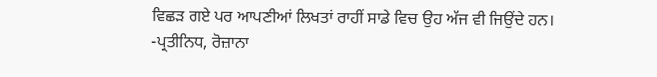ਵਿਛੜ ਗਏ ਪਰ ਆਪਣੀਆਂ ਲਿਖਤਾਂ ਰਾਹੀਂ ਸਾਡੇ ਵਿਚ ਉਹ ਅੱਜ ਵੀ ਜਿਉਂਦੇ ਹਨ।
-ਪ੍ਰਤੀਨਿਧ, ਰੋਜ਼ਾਨਾ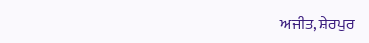ਅਜੀਤ, ਸ਼ੇਰਪੁਰ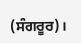(ਸੰਗਰੂਰ)।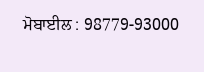ਮੋਬਾਈਲ : 98779-93000